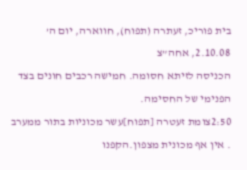בית פוריכ, זעתרה (תפוח), חווארה, יום ה’ 2.10.08, אחה”צ
הכניסה לזיתא חסומה. חמישה רכבים חונים בצד הפנימי של החסימה.
2:50צומת זעטרה [תפוח]עשר מכוניות בתור ממערב . אין אף מכונית מצפון.הקפנו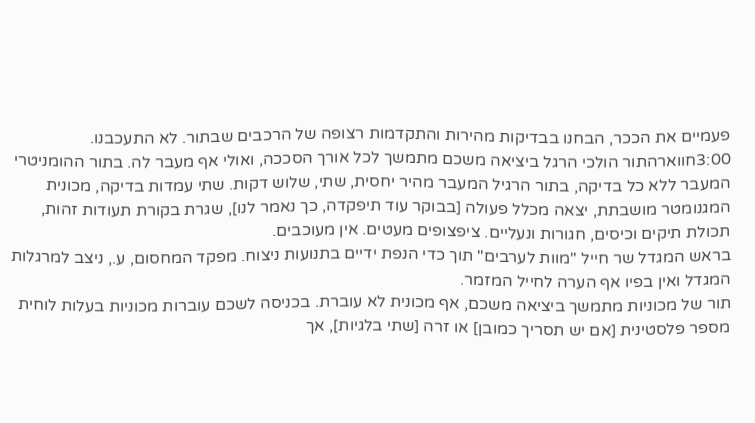פעמיים את הככר, הבחנו בבדיקות מהירות והתקדמות רצופה של הרכבים שבתור. לא התעכבנו.
3:00חווארהתור הולכי הרגל ביציאה משכם מתמשך לכל אורך הסככה, ואולי אף מעבר לה. בתור ההומניטרי המעבר ללא כל בדיקה, בתור הרגיל המעבר מהיר יחסית, שתי, שלוש דקות. שתי עמדות בדיקה, מכונית המגנומטר מושבתת, יצאה מכלל פעולה [בבוקר עוד תיפקדה, כך נאמר לנו], שגרת בקורת תעודות זהות, תכולת תיקים וכיסים, חגורות ונעליים. ציפצופים מעטים. אין מעוכבים.
בראש המגדל שר חייל "מוות לערבים" תוך כדי הנפת ידיים בתנועות ניצוח. מפקד המחסום, ע., ניצב למרגלות המגדל ואין בפיו אף הערה לחייל המזמר.
תור של מכוניות מתמשך ביציאה משכם, אף מכונית לא עוברת. בכניסה לשכם עוברות מכוניות בעלות לוחית מספר פלסטינית [אם יש תסריך כמובן] או זרה [שתי בלגיות], אך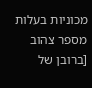מכוניות בעלות מספר צהוב [ברובן של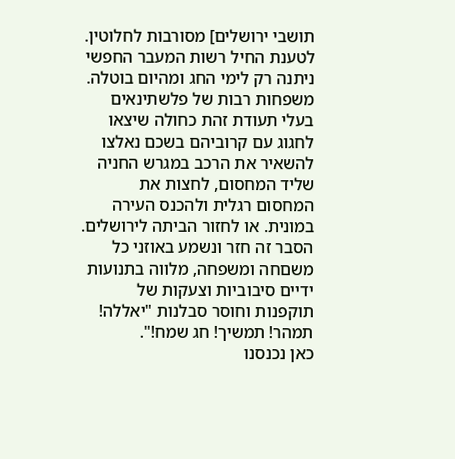תושבי ירושלים] מסורבות לחלוטין. לטענת החיל רשות המעבר החפשי ניתנה רק לימי החג ומהיום בוטלה. משפחות רבות של פלשתינאים בעלי תעודת זהת כחולה שיצאו לחגוג עם קרוביהם בשכם נאלצו להשאיר את הרכב במגרש החניה שליד המחסום, לחצות את המחסום רגלית ולהכנס העירה במונית. או לחזור הביתה לירושלים. הסבר זה חזר ונשמע באוזני כל משםחה ומשפחה, מלווה בתנועות ידיים סיבוביות וצעקות של תוקפנות וחוסר סבלנות "יאללה! תמהר! תמשיך! חג שמח!".
כאן נכנסנו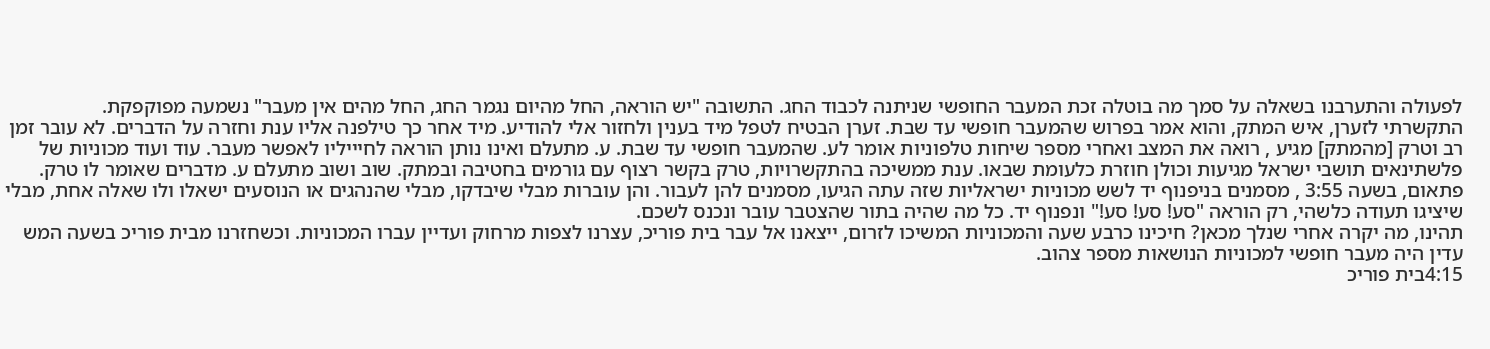לפעולה והתערבנו בשאלה על סמך מה בוטלה זכת המעבר החופשי שניתנה לכבוד החג. התשובה "יש הוראה, החל מהיום נגמר החג, החל מהים אין מעבר" נשמעה מפוקפקת.
התקשרתי לזערן, איש המתק, והוא אמר בפרוש שהמעבר חופשי עד שבת. זערן הבטיח לטפל מיד בענין ולחזור אלי להודיע. מיד אחר כך טילפנה אליו ענת וחזרה על הדברים. לא עובר זמן רב וטרק [מהמתק] מגיע , רואה את המצב ואחרי מספר שיחות טלפוניות אומר לע. שהמעבר חופשי עד שבת. ע. מתעלם ואינו נותן הוראה לחיייליו לאפשר מעבר. עוד ועוד מכוניות של פלשתינאים תושבי ישראל מגיעות וכולן חוזרת כלעומת שבאו. ענת ממשיכה בהתקשרויות, טרק בקשר רצוף עם גורמים בחטיבה ובמתק. שוב ושוב מתעלם ע. מדברים שאומר לו טרק.
פתאום, בשעה 3:55 , מסמנים בניפנוף יד לשש מכוניות ישראליות שזה עתה הגיעו, מסמנים להן לעבור. והן עוברות מבלי שיבדקו, מבלי שהנהגים או הנוסעים ישאלו ולו שאלה אחת, מבלי שיציגו תעודה כלשהי, רק הוראה "סע! סע! סע!" ונפנוף יד. כל מה שהיה בתור שהצטבר עובר ונכנס לשכם.
תהינו, מה יקרה אחרי שנלך מכאן? חיכינו כרבע שעה והמכוניות המשיכו לזרום, ייצאנו אל עבר בית פוריכ, עצרנו לצפות מרחוק ועדיין עברו המכוניות. וכשחזרנו מבית פוריכ בשעה המש עדין היה מעבר חופשי למכוניות הנושאות מספר צהוב.
4:15בית פוריכ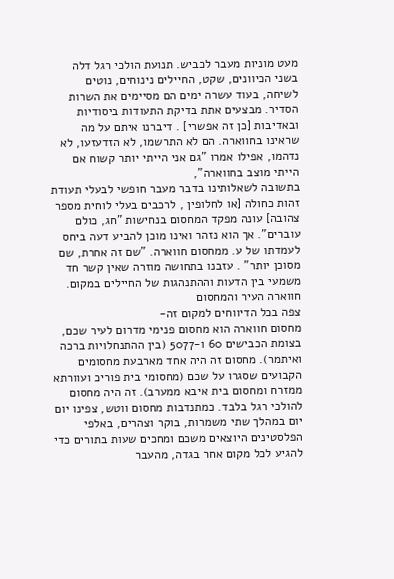מעט מוניות מעבר לכביש. תנועת הולכי רגל דלה בשני הכיוונים, שקט, החיילים נינוחים, נוטים לשיחה, בעוד עשרה ימים הם מסיימים את השרות הסדיר. מבצעים אתת בדיקת התעודות ביסודיות ובאדיבות [כן זה אפשרי] . דיברנו איתם על מה שראינו בחווארה. הם לא התרשמו, לא הזדעזעו, לא נדהמו, אפילו אמרו "גם אני הייתי יותר קשוח אם הייתי מוצב בחווארה",
בתשובה לשאלותינו בדבר מעבר חופשי לבעלי תעודת זהות כחולה [או לחלופין , לרכבים בעלי לוחית מספר צהובה] עונה מפקד המחסום בנחישות "חג, כולם עוברים". אך הוא נזהר ואינו מוכן להביע דעה ביחס לעמדתו של ע. ממחסום חווארה. "שם זה אחרת, שם מסוכן יותר" . עזבנו בתחושה מוזרה שאין קשר חד משמעי בין הדעות וההתנהגות של החיילים במקום.
חווארה העיר והמחסום
צפה בכל הדיווחים למקום זה-
מחסום חווארה הוא מחסום פנימי מדרום לעיר שכם, בצומת הכבישים 60 ו-5077 (בין ההתנחלויות ברכה ואיתמר). מחסום זה היה אחד מארבעת מחסומים הקבועים שסגרו על שכם (מחסומי בית פוריכ ועוורתא ממזרח ומחסום בית איבא ממערב). זה היה מחסום להולכי רגל בלבד. כמתנדבות מחסום ווטש, צפינו יום יום במהלך שתי משמרות, בוקר וצהרים, באלפי הפלסטינים היוצאים משכם ומחכים שעות בתורים כדי להגיע לכל מקום אחר בגדה, מהעבר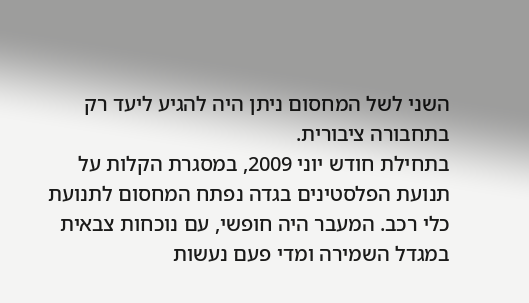השני לשל המחסום ניתן היה להגיע ליעד רק בתחבורה ציבורית.
בתחילת חודש יוני 2009, במסגרת הקלות על תנועת הפלסטינים בגדה נפתח המחסום לתנועת כלי רכב. המעבר היה חופשי, עם נוכחות צבאית במגדל השמירה ומדי פעם נעשות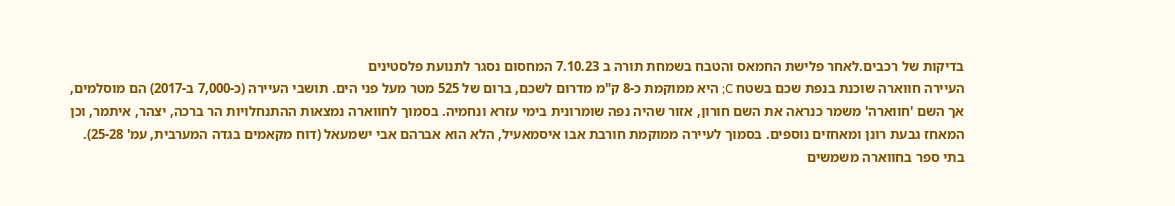בדיקות של רכבים.לאחר פלישת החמאס והטבח בשמחת תורה ב 7.10.23 המחסום נסגר לתנועת פלסטינים
העיירה חווארה שוכנת בנפת שכם בשטח C; היא ממוקמת כ-8 ק"מ מדרום לשכם, ברום של 525 מטר מעל פני הים. תושבי העיירה (כ-7,000 ב-2017) הם מוסלמים, אך השם 'חווארה' משמר כנראה את השם חורון, אזור שהיה נפה שומרונית בימי עזרא ונחמיה. בסמוך לחווארה נמצאות ההתנחלויות הר ברכה, יצהר, איתמר, וכן המאחז גבעת רונן ומאחזים נוספים. בסמוך לעיירה ממוקמת חורבת אבו איסמאעיל, הלא הוא אברהם אבי ישמעאל (דוח מקאמים בגדה המערבית, עמ' 25-28). בתי ספר בחווארה משמשים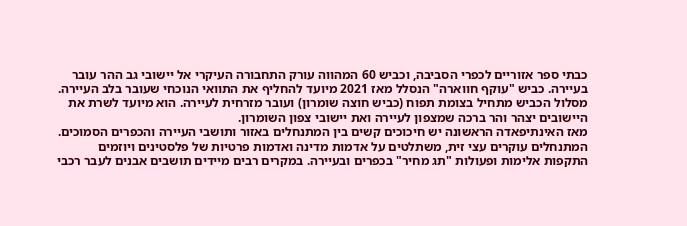כבתי ספר אזוריים לכפרי הסביבה, וכביש 60 המהווה עורק התחבורה העיקרי אל יישובי גב ההר עובר בעיירה. כביש "עוקף חווארה" הנסלל מאז 2021 מיועד להחליף את התוואי הנוכחי שעובר בלב העיירה. מסלול הכביש מתחיל בצומת תפוח (כביש חוצה שומרון) ועובר מזרחית לעיירה. הוא מיועד לשרת את היישובים יצהר והר ברכה שמצפון לעיירה ואת יישובי צפון השומרון.
מאז האינתיפאדה הראשונה יש חיכוכים קשים בין המתנחלים באזור ותושבי העיירה והכפרים הסמוכים. המתנחלים עוקרים עצי זית, משתלטים על אדמות מדינה ואדמות פרטיות של פלסטינים ויוזמים התקפות אלימות ופעולות "תג מחיר" בכפרים ובעיירה. במקרים רבים מיידים תושבים אבנים לעבר רכבי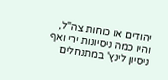יהודים או כוחות צה"ל, והיו כמה ניסיונות ירי ואף ניסיון לינץ' במתנחלים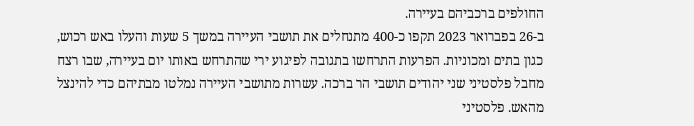החולפים ברכביהם בעיירה.
ב-26 בפברואר 2023 תקפו כ-400 מתנחלים את תושבי העיירה במשך 5 שעות והעלו באש רכוש, כגון בתים ומכוניות. הפרעות התרחשו בתגובה לפיגוע ירי שהתרחש באותו יום בעיירה, שבו רצח מחבל פלסטיני שני יהודים תושבי הר ברכה. עשרות מתושבי העיירה נמלטו מבתיהם כדי להינצל מהאש. פלסטיני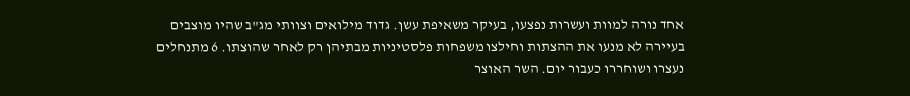אחד נורה למוות ועשרות נפצעו, בעיקר משאיפת עשן. גדוד מילואים וצוותי מג"ב שהיו מוצבים בעיירה לא מנעו את ההצתות וחילצו משפחות פלסטיניות מבתיהן רק לאחר שהוצתו. 6 מתנחלים נעצרו ושוחררו כעבור יום. השר האוצר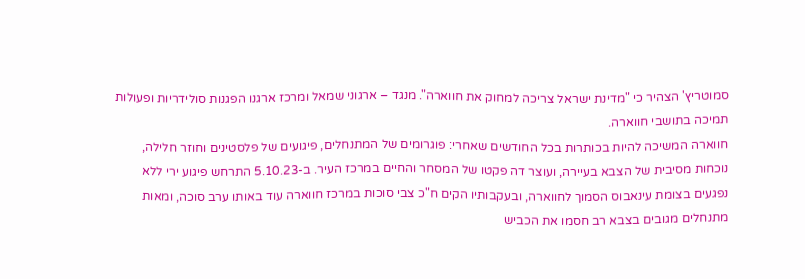סמוטריץ' הצהיר כי "מדינת ישראל צריכה למחוק את חווארה". מנגד – ארגוני שמאל ומרכז ארגנו הפגנות סולידריות ופעולות תמיכה בתושבי חווארה.
חווארה המשיכה להיות בכותרות בכל החודשים שאחרי: פוגרומים של המתנחלים, פיגועים של פלסטינים וחוזר חלילה, נוכחות מסיבית של הצבא בעיירה, ועוצר דה פקטו של המסחר והחיים במרכז העיר. ב-5.10.23 התרחש פיגוע ירי ללא נפגעים בצומת עינאבוס הסמוך לחווארה, ובעקבותיו הקים ח"כ צבי סוכות במרכז חווארה עוד באותו ערב סוכה, ומאות מתנחלים מגובים בצבא רב חסמו את הכביש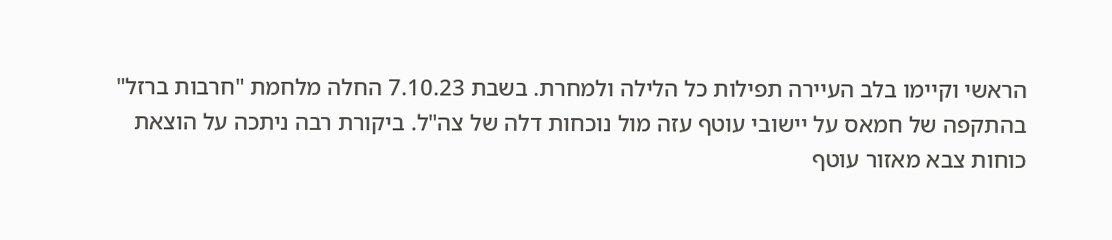הראשי וקיימו בלב העיירה תפילות כל הלילה ולמחרת. בשבת 7.10.23 החלה מלחמת "חרבות ברזל" בהתקפה של חמאס על יישובי עוטף עזה מול נוכחות דלה של צה"ל. ביקורת רבה ניתכה על הוצאת כוחות צבא מאזור עוטף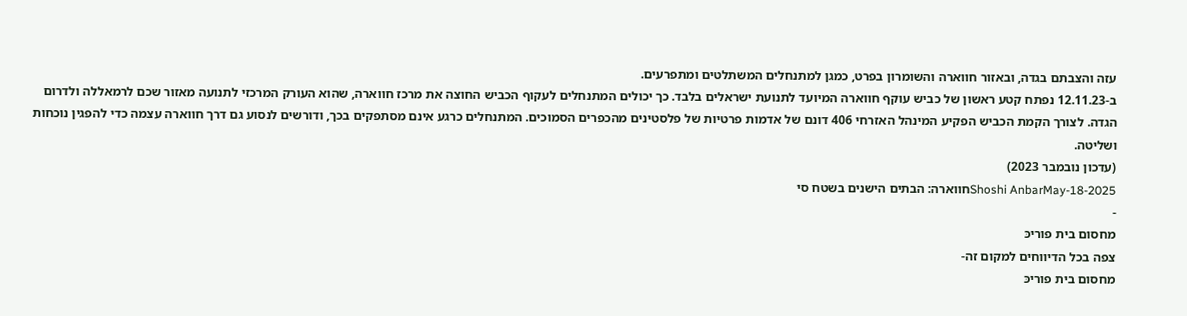עזה והצבתם בגדה, ובאזור חווארה והשומרון בפרט, כמגן למתנחלים המשתלטים ומתפרעים.
ב-12.11.23 נפתח קטע ראשון של כביש עוקף חווארה המיועד לתנועת ישראלים בלבד. כך יכולים המתנחלים לעקוף הכביש החוצה את מרכז חווארה, שהוא העורק המרכזי לתנועה מאזור שכם לרמאללה ולדרום הגדה. לצורך הקמת הכביש הפקיע המינהל האזרחי 406 דונם של אדמות פרטיות של פלסטינים מהכפרים הסמוכים. המתנחלים כרגע אינם מסתפקים בכך, ודורשים לנסוע גם דרך חווארה עצמה כדי להפגין נוכחות ושליטה.
(עדכון נובמבר 2023)
Shoshi AnbarMay-18-2025חווארה: הבתים הישנים בשטח סי
-
מחסום בית פוריכּ
צפה בכל הדיווחים למקום זה-
מחסום בית פוריכּ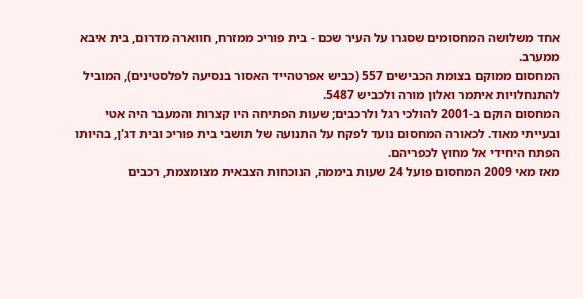אחד משלושה המחסומים שסגרו על העיר שכם - בית פוריכ ממזרח, חווארה מדרום, בית איבא ממערב.
המחסום ממוקם בצומת הכבישים 557 (כביש אפרטהייד האסור בנסיעה לפלסטינים), המוביל להתנחלויות איתמר ואלון מורה ולכביש 5487.
המחסום הוקם ב-2001 להולכי רגל ולרכבים; שעות הפתיחה היו קצרות והמעבר היה אטי ובעייתי מאוד. לכאורה המחסום נועד לפקח על התנועה של תושבי בית פוריכּ ובית דג'ן, בהיותו הפתח היחידי אל מחוץ לכפריהם.
מאז מאי 2009 המחסום פועל 24 שעות ביממה, הנוכחות הצבאית מצומצמת, רכבים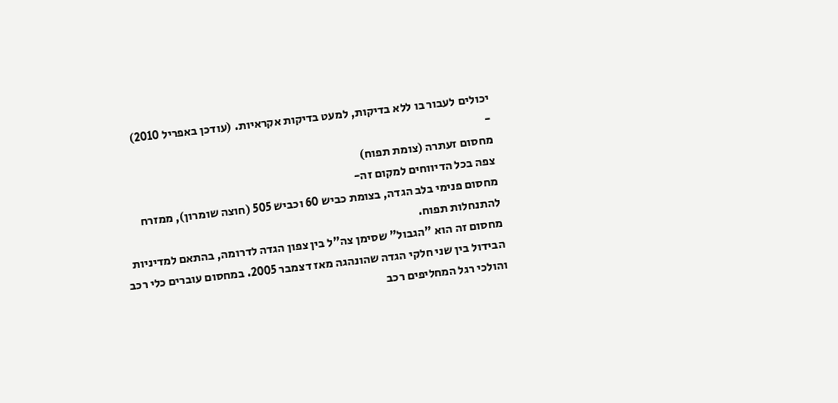יכולים לעבור בו ללא בדיקות, למעט בדיקות אקראיות. (עודכן באפריל 2010)
-
מחסום זעתרה (צומת תפוח)
צפה בכל הדיווחים למקום זה-
מחסום פנימי בלב הגדה, בצומת כביש 60 וכביש 505 (חוצה שומרון), ממזרח להתנחלות תפוח.
מחסום זה הוא "הגבול" שסימן צה"ל בין צפון הגדה לדרומה, בהתאם למדיניות הבידול בין שני חלקי הגדה שהונהגה מאז דצמבר 2005. במחסום עוברים כלי רכב והולכי רגל המחליפים רכב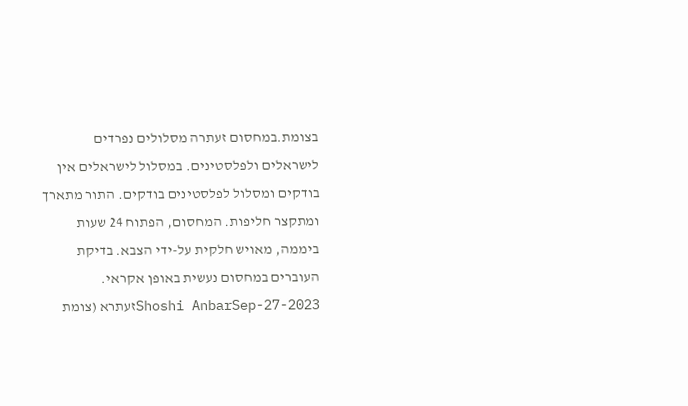בצומת.במחסום זעתרה מסלולים נפרדים לישראלים ולפלסטינים. במסלול לישראלים אין בודקים ומסלול לפלסטינים בודקים. התור מתארך ומתקצר חליפות. המחסום, הפתוח 24 שעות ביממה, מאויש חלקית על-ידי הצבא. בדיקת העוברים במחסום נעשית באופן אקראי.
Shoshi AnbarSep-27-2023זעתרא (צומת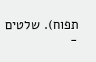תפוח). שלטים
-